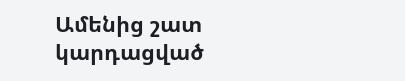Ամենից շատ կարդացված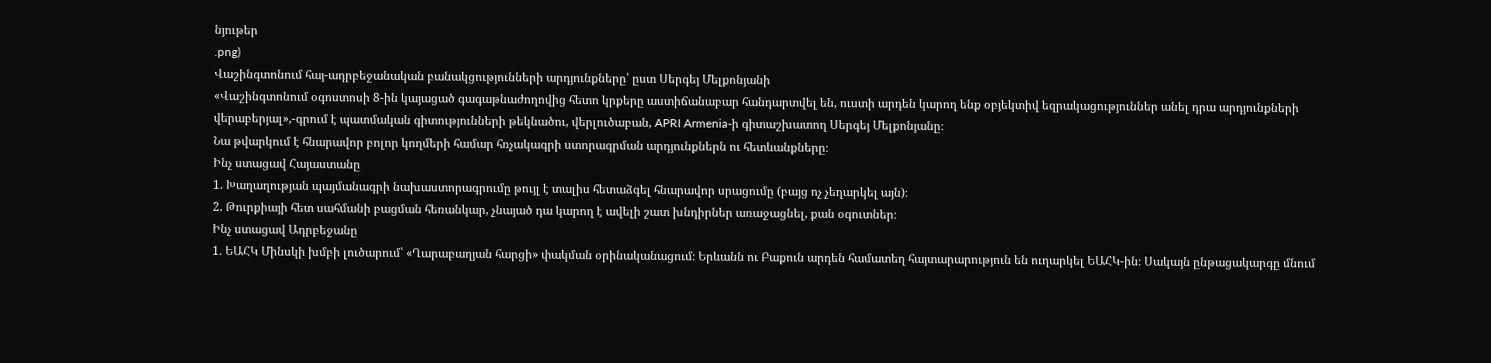նյութեր
.png)
Վաշինգտոնում հայ-ադրբեջանական բանակցությունների արդյունքները՝ ըստ Սերգեյ Մելքոնյանի
«Վաշինգտոնում օգոստոսի 8-ին կայացած գագաթնաժողովից հետո կրքերը աստիճանաբար հանդարտվել են, ուստի արդեն կարող ենք օբյեկտիվ եզրակացություններ անել դրա արդյունքների վերաբերյալ»,-գրում է պատմական գիտությունների թեկնածու, վերլուծաբան, APRI Armenia-ի գիտաշխատող Սերգեյ Մելքոնյանը։
Նա թվարկում է հնարավոր բոլոր կողմերի համար հռչակագրի ստորագրման արդյունքներն ու հետևանքները։
Ինչ ստացավ Հայաստանը
1. Խաղաղության պայմանագրի նախաստորագրումը թույլ է տալիս հետաձգել հնարավոր սրացումը (բայց ոչ չեղարկել այն)։
2. Թուրքիայի հետ սահմանի բացման հեռանկար, չնայած դա կարող է ավելի շատ խնդիրներ առաջացնել, քան օգուտներ։
Ինչ ստացավ Ադրբեջանը
1. ԵԱՀԿ Մինսկի խմբի լուծարում՝ «Ղարաբաղյան հարցի» փակման օրինականացում։ Երևանն ու Բաքուն արդեն համատեղ հայտարարություն են ուղարկել ԵԱՀԿ-ին։ Սակայն ընթացակարգը մնում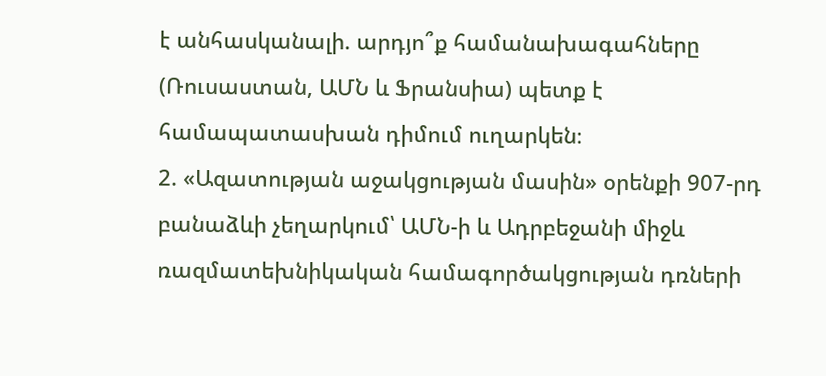է անհասկանալի. արդյո՞ք համանախագահները (Ռուսաստան, ԱՄՆ և Ֆրանսիա) պետք է համապատասխան դիմում ուղարկեն։
2. «Ազատության աջակցության մասին» օրենքի 907-րդ բանաձևի չեղարկում՝ ԱՄՆ-ի և Ադրբեջանի միջև ռազմատեխնիկական համագործակցության դռների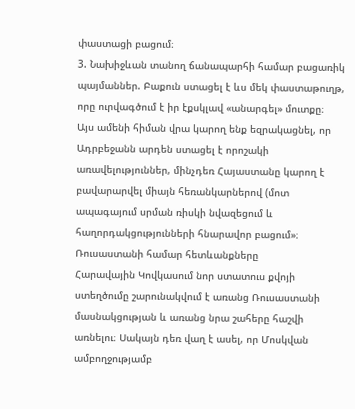փաստացի բացում։
3. Նախիջևան տանող ճանապարհի համար բացառիկ պայմաններ. Բաքուն ստացել է ևս մեկ փաստաթուղթ, որը ուրվագծում է իր էքսկլավ «անարգել» մուտքը։
Այս ամենի հիման վրա կարող ենք եզրակացնել, որ Ադրբեջանն արդեն ստացել է որոշակի առավելություններ, մինչդեռ Հայաստանը կարող է բավարարվել միայն հեռանկարներով (մոտ ապագայում սրման ռիսկի նվազեցում և հաղորդակցությունների հնարավոր բացում»։
Ռուսաստանի համար հետևանքները
Հարավային Կովկասում նոր ստատուս քվոյի ստեղծումը շարունակվում է առանց Ռուսաստանի մասնակցության և առանց նրա շահերը հաշվի առնելու։ Սակայն դեռ վաղ է ասել, որ Մոսկվան ամբողջությամբ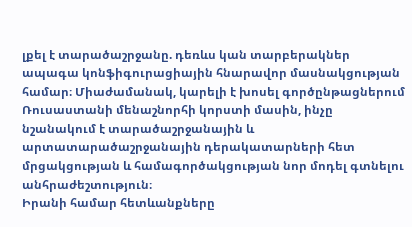լքել է տարածաշրջանը. դեռևս կան տարբերակներ ապագա կոնֆիգուրացիային հնարավոր մասնակցության համար։ Միաժամանակ, կարելի է խոսել գործընթացներում Ռուսաստանի մենաշնորհի կորստի մասին, ինչը նշանակում է տարածաշրջանային և արտատարածաշրջանային դերակատարների հետ մրցակցության և համագործակցության նոր մոդել գտնելու անհրաժեշտություն։
Իրանի համար հետևանքները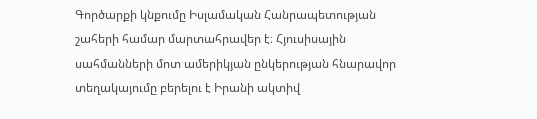Գործարքի կնքումը Իսլամական Հանրապետության շահերի համար մարտահրավեր է։ Հյուսիսային սահմանների մոտ ամերիկյան ընկերության հնարավոր տեղակայումը բերելու է Իրանի ակտիվ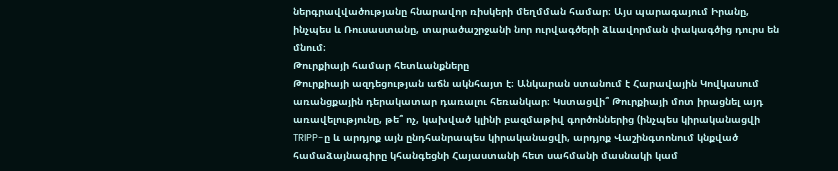ներգրավվածությանը հնարավոր ռիսկերի մեղմման համար։ Այս պարագայում Իրանը, ինչպես և Ռուսաստանը, տարածաշրջանի նոր ուրվագծերի ձևավորման փակագծից դուրս են մնում։
Թուրքիայի համար հետևանքները
Թուրքիայի ազդեցության աճն ակնհայտ է։ Անկարան ստանում է Հարավային Կովկասում առանցքային դերակատար դառալու հեռանկար։ Կստացվի՞ Թուրքիայի մոտ իրացնել այդ առավելությունը, թե՞ ոչ, կախված կլինի բազմաթիվ գործոններից (ինչպես կիրականացվի TRIPP-ը և արդյոք այն ընդհանրապես կիրականացվի, արդյոք Վաշինգտոնում կնքված համաձայնագիրը կհանգեցնի Հայաստանի հետ սահմանի մասնակի կամ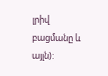լրիվ բացմանը և այլն):